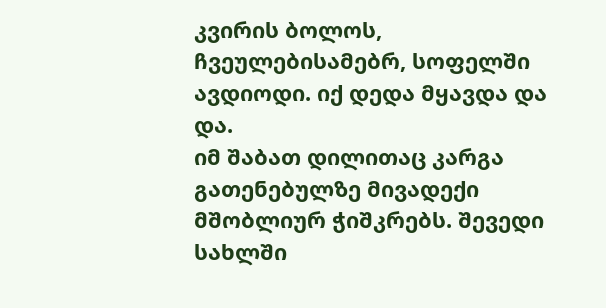კვირის ბოლოს, ჩვეულებისამებრ, სოფელში ავდიოდი. იქ დედა მყავდა და და.
იმ შაბათ დილითაც კარგა გათენებულზე მივადექი მშობლიურ ჭიშკრებს. შევედი სახლში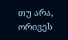თუ არა, ორივეს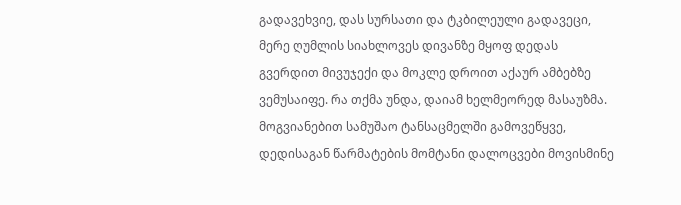გადავეხვიე, დას სურსათი და ტკბილეული გადავეცი, მერე ღუმლის სიახლოვეს დივანზე მყოფ დედას გვერდით მივუჯექი და მოკლე დროით აქაურ ამბებზე ვემუსაიფე. რა თქმა უნდა, დაიამ ხელმეორედ მასაუზმა. მოგვიანებით სამუშაო ტანსაცმელში გამოვეწყვე, დედისაგან წარმატების მომტანი დალოცვები მოვისმინე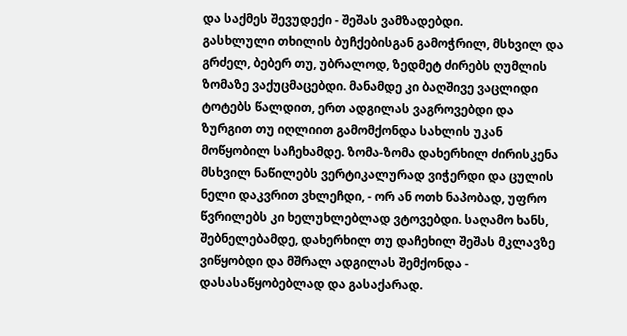და საქმეს შევუდექი - შეშას ვამზადებდი.
გასხლული თხილის ბუჩქებისგან გამოჭრილ, მსხვილ და გრძელ, ბებერ თუ, უბრალოდ, ზედმეტ ძირებს ღუმლის ზომაზე ვაქუცმაცებდი. მანამდე კი ბაღშივე ვაცლიდი ტოტებს წალდით, ერთ ადგილას ვაგროვებდი და ზურგით თუ იღლიით გამომქონდა სახლის უკან მოწყობილ საჩეხამდე. ზომა-ზომა დახერხილ ძირისკენა მსხვილ ნაწილებს ვერტიკალურად ვიჭერდი და ცულის ნელი დაკვრით ვხლეჩდი, - ორ ან ოთხ ნაპობად, უფრო წვრილებს კი ხელუხლებლად ვტოვებდი. საღამო ხანს, შებნელებამდე, დახერხილ თუ დაჩეხილ შეშას მკლავზე ვიწყობდი და მშრალ ადგილას შემქონდა - დასასაწყობებლად და გასაქარად.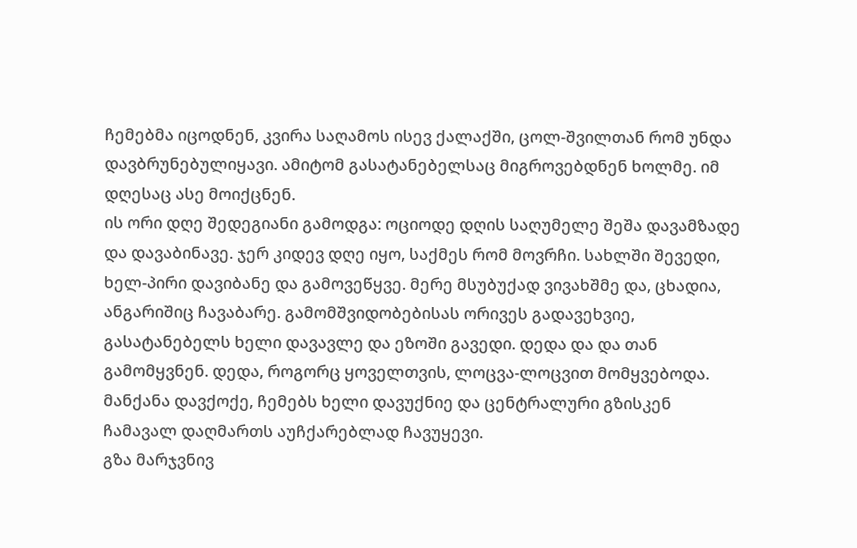ჩემებმა იცოდნენ, კვირა საღამოს ისევ ქალაქში, ცოლ-შვილთან რომ უნდა დავბრუნებულიყავი. ამიტომ გასატანებელსაც მიგროვებდნენ ხოლმე. იმ დღესაც ასე მოიქცნენ.
ის ორი დღე შედეგიანი გამოდგა: ოციოდე დღის საღუმელე შეშა დავამზადე და დავაბინავე. ჯერ კიდევ დღე იყო, საქმეს რომ მოვრჩი. სახლში შევედი, ხელ-პირი დავიბანე და გამოვეწყვე. მერე მსუბუქად ვივახშმე და, ცხადია, ანგარიშიც ჩავაბარე. გამომშვიდობებისას ორივეს გადავეხვიე, გასატანებელს ხელი დავავლე და ეზოში გავედი. დედა და და თან გამომყვნენ. დედა, როგორც ყოველთვის, ლოცვა-ლოცვით მომყვებოდა. მანქანა დავქოქე, ჩემებს ხელი დავუქნიე და ცენტრალური გზისკენ ჩამავალ დაღმართს აუჩქარებლად ჩავუყევი.
გზა მარჯვნივ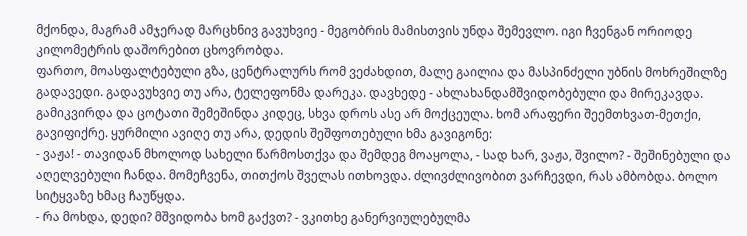მქონდა, მაგრამ ამჯერად მარცხნივ გავუხვიე - მეგობრის მამისთვის უნდა შემევლო. იგი ჩვენგან ორიოდე კილომეტრის დაშორებით ცხოვრობდა.
ფართო, მოასფალტებული გზა, ცენტრალურს რომ ვეძახდით, მალე გაილია და მასპინძელი უბნის მოხრეშილზე გადავედი. გადავუხვიე თუ არა, ტელეფონმა დარეკა. დავხედე - ახლახანდამშვიდობებული და მირეკავდა. გამიკვირდა და ცოტათი შემეშინდა კიდეც, სხვა დროს ასე არ მოქცეულა. ხომ არაფერი შეემთხვათ-მეთქი, გავიფიქრე. ყურმილი ავიღე თუ არა, დედის შეშფოთებული ხმა გავიგონე:
- ვაჟა! - თავიდან მხოლოდ სახელი წარმოსთქვა და შემდეგ მოაყოლა, - სად ხარ, ვაჟა, შვილო? - შეშინებული და აღელვებული ჩანდა. მომეჩვენა, თითქოს შველას ითხოვდა. ძლივძლივობით ვარჩევდი, რას ამბობდა. ბოლო სიტყვაზე ხმაც ჩაუწყდა.
- რა მოხდა, დედი? მშვიდობა ხომ გაქვთ? - ვკითხე განერვიულებულმა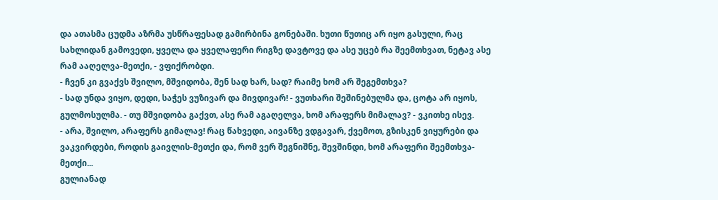და ათასმა ცუდმა აზრმა უსწრაფესად გამირბინა გონებაში. ხუთი წუთიც არ იყო გასული, რაც სახლიდან გამოვედი, ყველა და ყველაფერი რიგზე დავტოვე და ასე უცებ რა შეემთხვათ, ნეტავ ასე რამ ააღელვა-მეთქი, - ვფიქრობდი.
- ჩვენ კი გვაქვს შვილო, მშვიდობა, შენ სად ხარ, სად? რაიმე ხომ არ შეგემთხვა?
- სად უნდა ვიყო, დედი, საჭეს ვუზივარ და მივდივარ! - ვუთხარი შეშინებულმა და, ცოტა არ იყოს, გულმოსულმა. - თუ მშვიდობა გაქვთ, ასე რამ აგაღელვა, ხომ არაფერს მიმალავ? - ვკითხე ისევ.
- არა, შვილო, არაფერს გიმალავ! რაც წახვედი, აივანზე ვდგავარ, ქვემოთ, გზისკენ ვიყურები და ვაკვირდები, როდის გაივლის-მეთქი და, რომ ვერ შეგნიშნე, შევშინდი, ხომ არაფერი შეემთხვა-მეთქი...
გულიანად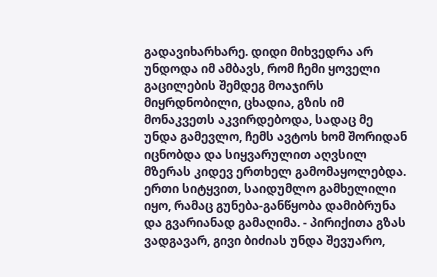გადავიხარხარე. დიდი მიხვედრა არ უნდოდა იმ ამბავს, რომ ჩემი ყოველი გაცილების შემდეგ მოაჯირს მიყრდნობილი, ცხადია, გზის იმ მონაკვეთს აკვირდებოდა, სადაც მე უნდა გამევლო, ჩემს ავტოს ხომ შორიდან იცნობდა და სიყვარულით აღვსილ მზერას კიდევ ერთხელ გამომაყოლებდა. ერთი სიტყვით, საიდუმლო გამხელილი იყო, რამაც გუნება-განწყობა დამიბრუნა და გვარიანად გამაღიმა. - პირიქითა გზას ვადგავარ, გივი ბიძიას უნდა შევუარო,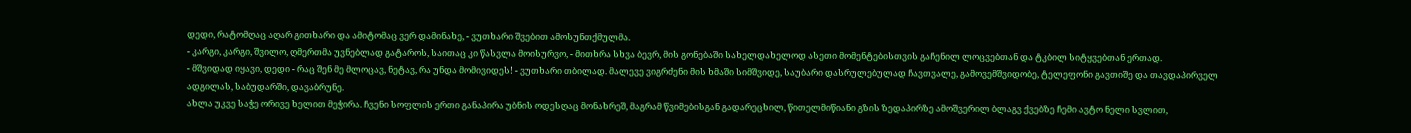დედი, რატომღაც აღარ გითხარი და ამიტომაც ვერ დამინახე, - ვუთხარი შვებით ამოსუნთქმულმა.
- კარგი, კარგი, შვილო, ღმერთმა უვნებლად გატაროს, საითაც კი წასვლა მოისურვო, - მითხრა სხვა ბევრ, მის გონებაში სახელდახელოდ ასეთი მომენტებისთვის გაჩენილ ლოცვებთან და ტკბილ სიტყვებთან ერთად.
- მშვიდად იყავი, დედი - რაც შენ მე მლოცავ, ნეტავ, რა უნდა მომივიდეს! - ვუთხარი თბილად. მალევე ვიგრძენი მის ხმაში სიმშვიდე, საუბარი დასრულებულად ჩავთვალე, გამოვემშვიდობე, ტელეფონი გავთიშე და თავდაპირველ ადგილას, საბუდარში, დავაბრუნე.
ახლა უკვე საჭე ორივე ხელით მეჭირა. ჩვენი სოფლის ერთი განაპირა უბნის ოდესღაც მონახრეშ, მაგრამ წვიმებისგან გადარეცხილ, წითელმიწიანი გზის ზედაპირზე ამოშვერილ ბლაგვ ქვებზე ჩემი ავტო ნელი სვლით,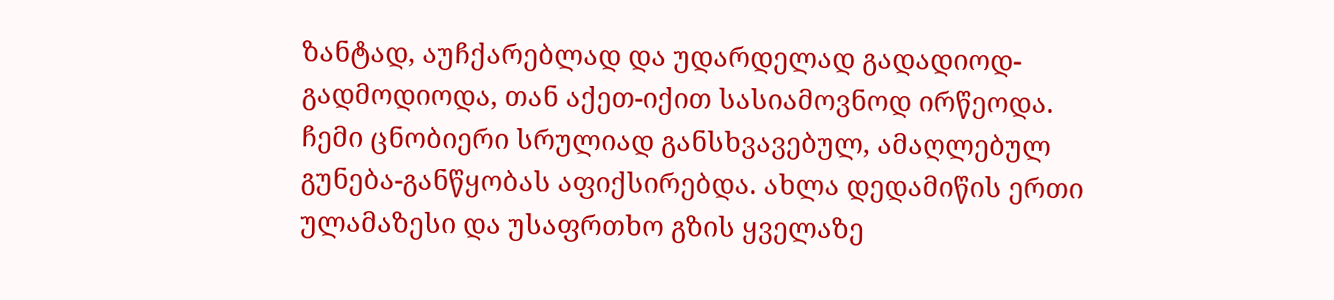ზანტად, აუჩქარებლად და უდარდელად გადადიოდ-გადმოდიოდა, თან აქეთ-იქით სასიამოვნოდ ირწეოდა.
ჩემი ცნობიერი სრულიად განსხვავებულ, ამაღლებულ გუნება-განწყობას აფიქსირებდა. ახლა დედამიწის ერთი ულამაზესი და უსაფრთხო გზის ყველაზე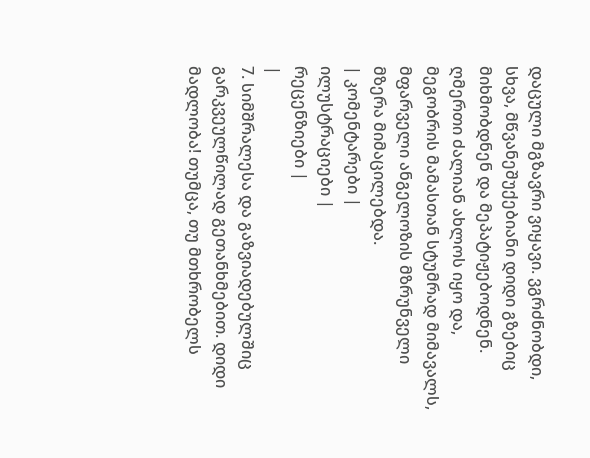დაცული მგზავრი ვიყავი. ვგრძნობდი, სხვა, მწვანეშუქებიანი დიდი გზებიც მიხმობდნენ და მეპატიჟებოდნენ. ღმერთი ძალიან ახლოს იყო და, მეგობრის მამასთან სტუმრად მიმავალს, მფარველი ანგელოზის მზრუნველი მზერა მიმაცილებდა.
| კომენტარები |
ილუსტრაციები |
რეცენზიები |
|
7. სიმშრალესა და გაზვიადებულშიც გარკვეულწილად გეთანხმებით. დიდი მადლობა! თუმცა, თუ მთხრობელს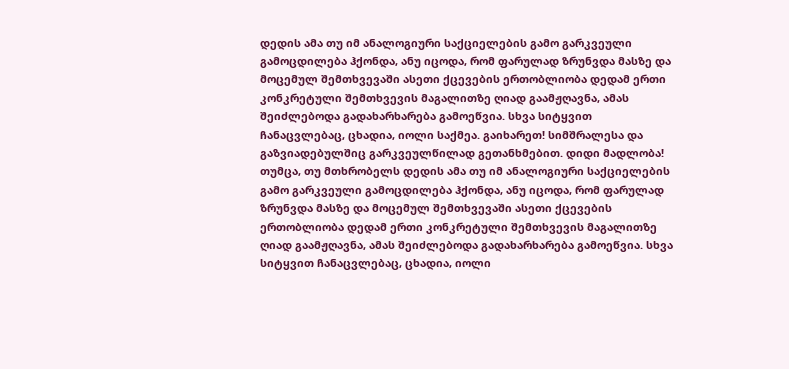დედის ამა თუ იმ ანალოგიური საქციელების გამო გარკვეული გამოცდილება ჰქონდა, ანუ იცოდა, რომ ფარულად ზრუნვდა მასზე და მოცემულ შემთხვევაში ასეთი ქცევების ერთობლიობა დედამ ერთი კონკრეტული შემთხვევის მაგალითზე ღიად გაამჟღავნა, ამას შეიძლებოდა გადახარხარება გამოეწვია. სხვა სიტყვით ჩანაცვლებაც, ცხადია, იოლი საქმეა. გაიხარეთ! სიმშრალესა და გაზვიადებულშიც გარკვეულწილად გეთანხმებით. დიდი მადლობა! თუმცა, თუ მთხრობელს დედის ამა თუ იმ ანალოგიური საქციელების გამო გარკვეული გამოცდილება ჰქონდა, ანუ იცოდა, რომ ფარულად ზრუნვდა მასზე და მოცემულ შემთხვევაში ასეთი ქცევების ერთობლიობა დედამ ერთი კონკრეტული შემთხვევის მაგალითზე ღიად გაამჟღავნა, ამას შეიძლებოდა გადახარხარება გამოეწვია. სხვა სიტყვით ჩანაცვლებაც, ცხადია, იოლი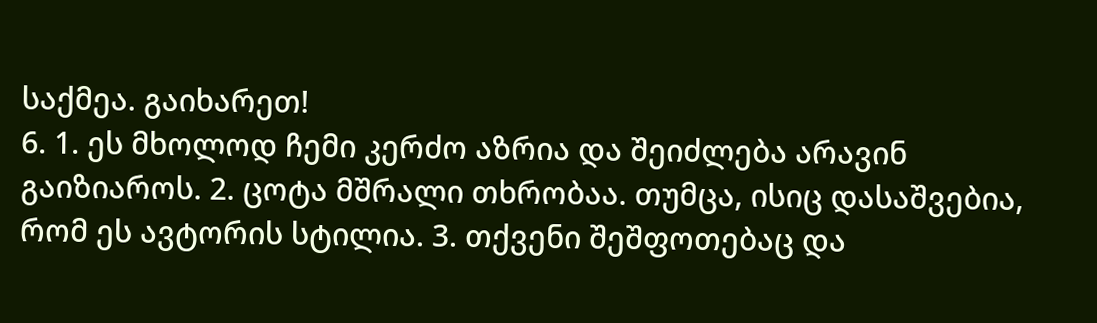საქმეა. გაიხარეთ!
6. 1. ეს მხოლოდ ჩემი კერძო აზრია და შეიძლება არავინ გაიზიაროს. 2. ცოტა მშრალი თხრობაა. თუმცა, ისიც დასაშვებია, რომ ეს ავტორის სტილია. 3. თქვენი შეშფოთებაც და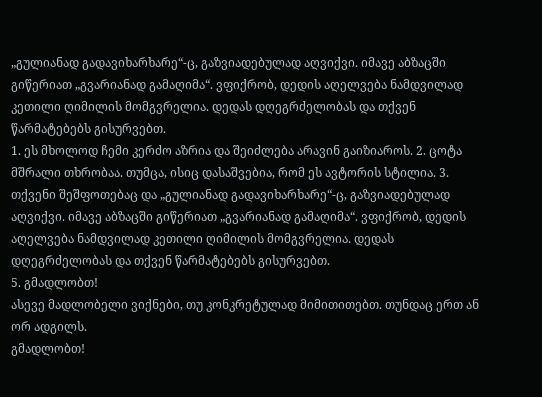„გულიანად გადავიხარხარე“-ც, გაზვიადებულად აღვიქვი. იმავე აბზაცში გიწერიათ „გვარიანად გამაღიმა“. ვფიქრობ, დედის აღელვება ნამდვილად კეთილი ღიმილის მომგვრელია. დედას დღეგრძელობას და თქვენ წარმატებებს გისურვებთ.
1. ეს მხოლოდ ჩემი კერძო აზრია და შეიძლება არავინ გაიზიაროს. 2. ცოტა მშრალი თხრობაა. თუმცა, ისიც დასაშვებია, რომ ეს ავტორის სტილია. 3. თქვენი შეშფოთებაც და „გულიანად გადავიხარხარე“-ც, გაზვიადებულად აღვიქვი. იმავე აბზაცში გიწერიათ „გვარიანად გამაღიმა“. ვფიქრობ, დედის აღელვება ნამდვილად კეთილი ღიმილის მომგვრელია. დედას დღეგრძელობას და თქვენ წარმატებებს გისურვებთ.
5. გმადლობთ!
ასევე მადლობელი ვიქნები, თუ კონკრეტულად მიმითითებთ. თუნდაც ერთ ან ორ ადგილს.
გმადლობთ!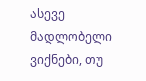ასევე მადლობელი ვიქნები, თუ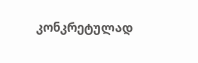კონკრეტულად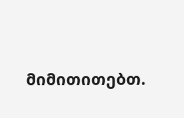მიმითითებთ.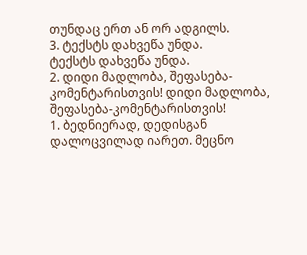თუნდაც ერთ ან ორ ადგილს.
3. ტექსტს დახვეწა უნდა.
ტექსტს დახვეწა უნდა.
2. დიდი მადლობა, შეფასება-კომენტარისთვის! დიდი მადლობა, შეფასება-კომენტარისთვის!
1. ბედნიერად, დედისგან დალოცვილად იარეთ. მეცნო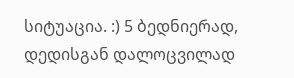სიტუაცია. :) 5 ბედნიერად, დედისგან დალოცვილად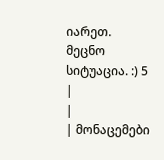იარეთ. მეცნო სიტუაცია. :) 5
|
|
| მონაცემები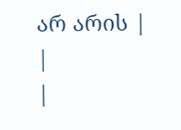არ არის |
|
|